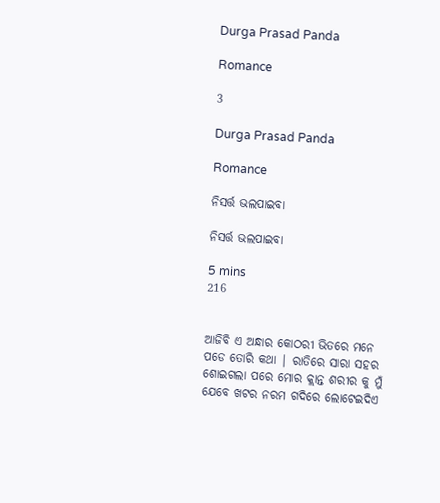Durga Prasad Panda

Romance

3

Durga Prasad Panda

Romance

ନିସର୍ତ୍ତ ଭଲପାଇବା

ନିସର୍ତ୍ତ ଭଲପାଇବା

5 mins
216


ଆଜିବି ଏ ଅନ୍ଧାର କୋଠରୀ ଭିତରେ ମନେ ପଡେ ତୋରି କଥା | ରାତିରେ ସାରା ସହର ଶୋଇଗଲା ପରେ ମୋର କ୍ଲାନ୍ତ ଶରୀର କୁ ମୁଁ ଯେବେ ଖଟର ନରମ ଗଦିରେ ଲୋଟେଇଦିଏ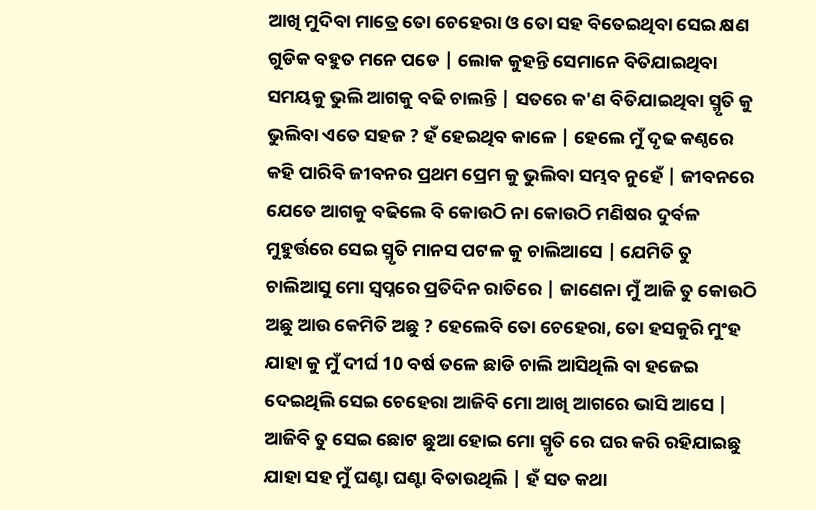ଆଖି ମୁଦିବା ମାତ୍ରେ ତୋ ଚେହେରା ଓ ତୋ ସହ ବିତେଇଥିବା ସେଇ କ୍ଷଣ ଗୁଡିକ ବହୁତ ମନେ ପଡେ | ଲୋକ କୁହନ୍ତି ସେମାନେ ବିତିଯାଇଥିବା ସମୟକୁ ଭୁଲି ଆଗକୁ ବଢି ଚାଲନ୍ତି | ସତରେ କ'ଣ ବିତିଯାଇଥିବା ସ୍ମୃତି କୁ ଭୁଲିବା ଏତେ ସହଜ ? ହଁ ହେଇଥିବ କାଳେ | ହେଲେ ମୁଁ ଦୃଢ କଣ୍ଠରେ କହି ପାରିବି ଜୀବନର ପ୍ରଥମ ପ୍ରେମ କୁ ଭୁଲିବା ସମ୍ଭବ ନୁହେଁ | ଜୀବନରେ ଯେତେ ଆଗକୁ ବଢିଲେ ବି କୋଉଠି ନା କୋଉଠି ମଣିଷର ଦୁର୍ବଳ ମୁହୁର୍ତ୍ତରେ ସେଇ ସ୍ମୃତି ମାନସ ପଟଳ କୁ ଚାଲିଆସେ | ଯେମିତି ତୁ ଚାଲିଆସୁ ମୋ ସ୍ୱପ୍ନରେ ପ୍ରତିଦିନ ରାତିରେ | ଜାଣେନା ମୁଁ ଆଜି ତୁ କୋଉଠି ଅଛୁ ଆଉ କେମିତି ଅଛୁ ? ହେଲେବି ତୋ ଚେହେରା, ତୋ ହସକୁରି ମୁଂହ ଯାହା କୁ ମୁଁ ଦୀର୍ଘ 10 ବର୍ଷ ତଳେ ଛାଡି ଚାଲି ଆସିଥିଲି ବା ହଜେଇ ଦେଇଥିଲି ସେଇ ଚେହେରା ଆଜିବି ମୋ ଆଖି ଆଗରେ ଭାସି ଆସେ | ଆଜିବି ତୁ ସେଇ ଛୋଟ ଛୁଆ ହୋଇ ମୋ ସ୍ମୃତି ରେ ଘର କରି ରହିଯାଇଛୁ ଯାହା ସହ ମୁଁ ଘଣ୍ଟା ଘଣ୍ଟା ବିତାଉଥିଲି | ହଁ ସତ କଥା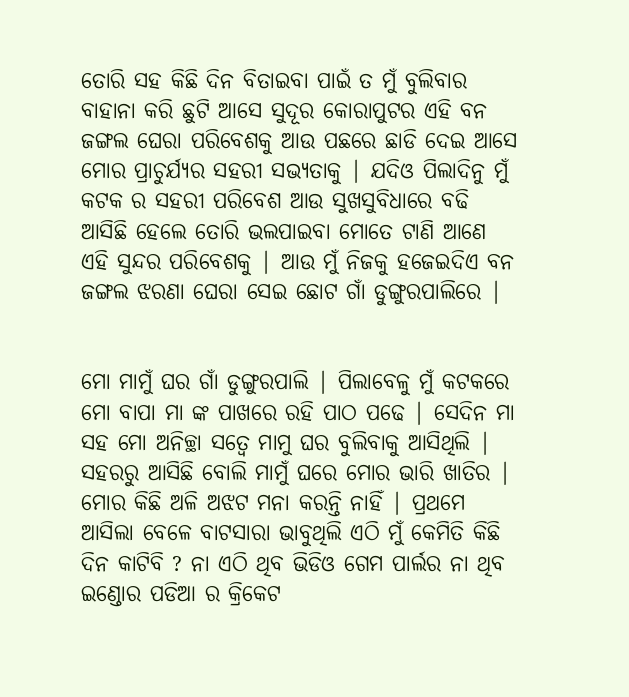ତୋରି ସହ କିଛି ଦିନ ବିତାଇବା ପାଇଁ ତ ମୁଁ ବୁଲିବାର ବାହାନା କରି ଛୁଟି ଆସେ ସୁଦୂର କୋରାପୁଟର ଏହି ବନ ଜଙ୍ଗଲ ଘେରା ପରିବେଶକୁ ଆଉ ପଛରେ ଛାଡି ଦେଇ ଆସେ ମୋର ପ୍ରାଚୁର୍ଯ୍ୟର ସହରୀ ସଭ୍ୟତାକୁ | ଯଦିଓ ପିଲାଦିନୁ ମୁଁ କଟକ ର ସହରୀ ପରିବେଶ ଆଉ ସୁଖସୁବିଧାରେ ବଢି ଆସିଛି ହେଲେ ତୋରି ଭଲପାଇବା ମୋତେ ଟାଣି ଆଣେ ଏହି ସୁନ୍ଦର ପରିବେଶକୁ | ଆଉ ମୁଁ ନିଜକୁ ହଜେଇଦିଏ ବନ ଜଙ୍ଗଲ ଝରଣା ଘେରା ସେଇ ଛୋଟ ଗାଁ ଡୁଙ୍ଗୁରପାଲିରେ |


ମୋ ମାମୁଁ ଘର ଗାଁ ଡୁଙ୍ଗୁରପାଲି | ପିଲାବେଳୁ ମୁଁ କଟକରେ ମୋ ବାପା ମା ଙ୍କ ପାଖରେ ରହି ପାଠ ପଢେ | ସେଦିନ ମା ସହ ମୋ ଅନିଚ୍ଛା ସତ୍ୱେ ମାମୁ ଘର ବୁଲିବାକୁ ଆସିଥିଲି | ସହରରୁ ଆସିଛି ବୋଲି ମାମୁଁ ଘରେ ମୋର ଭାରି ଖାତିର | ମୋର କିଛି ଅଳି ଅଝଟ ମନା କରନ୍ତି ନାହିଁ | ପ୍ରଥମେ ଆସିଲା ବେଳେ ବାଟସାରା ଭାବୁଥିଲି ଏଠି ମୁଁ କେମିତି କିଛି ଦିନ କାଟିବି ? ନା ଏଠି ଥିବ ଭିଡିଓ ଗେମ ପାର୍ଲର ନା ଥିବ ଇଣ୍ଡୋର ପଡିଆ ର କ୍ରିକେଟ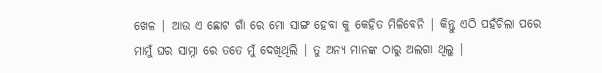ଖେଳ | ଆଉ ଏ ଛୋଟ ଗାଁ ରେ ମୋ ସାଙ୍ଗ ହେବା କୁ କେହିତ ମିଳିବେନି | କିନ୍ତୁ ଏଠି ପହଁଚିଲା ପରେ ମାମୁଁ ଘର ସାମ୍ନା ରେ ତତେ ମୁଁ ଦେଖିଥିଲି | ତୁ ଅନ୍ୟ ମାନଙ୍କ ଠାରୁ ଅଲଗା ଥିଲୁ |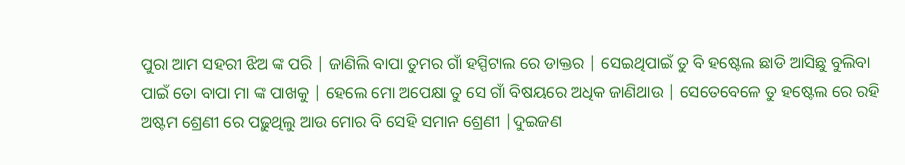ପୁରା ଆମ ସହରୀ ଝିଅ ଙ୍କ ପରି | ଜାଣିଲି ବାପା ତୁମର ଗାଁ ହସ୍ପିଟାଲ ରେ ଡାକ୍ତର | ସେଇଥିପାଇଁ ତୁ ବି ହଷ୍ଟେଲ ଛାଡି ଆସିଛୁ ବୁଲିବା ପାଇଁ ତୋ ବାପା ମା ଙ୍କ ପାଖକୁ | ହେଲେ ମୋ ଅପେକ୍ଷା ତୁ ସେ ଗାଁ ବିଷୟରେ ଅଧିକ ଜାଣିଥାଉ | ସେତେବେଳେ ତୁ ହଷ୍ଟେଲ ରେ ରହି ଅଷ୍ଟମ ଶ୍ରେଣୀ ରେ ପଢ଼ୁଥିଲୁ ଆଉ ମୋର ବି ସେହି ସମାନ ଶ୍ରେଣୀ |ଦୁଇଜଣ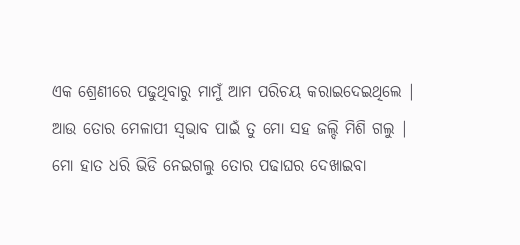ଏକ ଶ୍ରେଣୀରେ ପଢୁଥିବାରୁ ମାମୁଁ ଆମ ପରିଚୟ କରାଇଦେଇଥିଲେ | ଆଉ ତୋର ମେଳାପୀ ସ୍ୱଭାବ ପାଇଁ ତୁ ମୋ ସହ ଜଲ୍ଦି ମିଶି ଗଲୁ | ମୋ ହାତ ଧରି ଭିଡି ନେଇଗଲୁ ତୋର ପଢାଘର ଦେଖାଇବା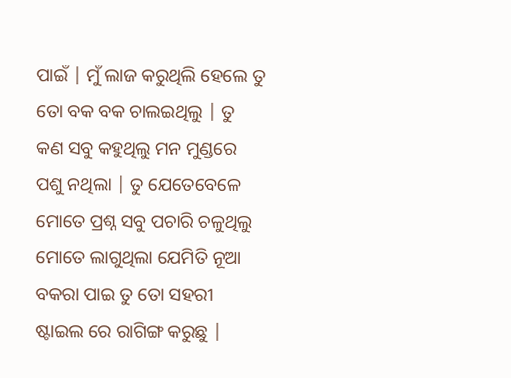ପାଇଁ | ମୁଁ ଲାଜ କରୁଥିଲି ହେଲେ ତୁ ତୋ ବକ ବକ ଚାଲଇଥିଲୁ | ତୁ କଣ ସବୁ କହୁଥିଲୁ ମନ ମୁଣ୍ଡରେ ପଶୁ ନଥିଲା | ତୁ ଯେତେବେଳେ ମୋତେ ପ୍ରଶ୍ନ ସବୁ ପଚାରି ଚଳୁଥିଲୁ ମୋତେ ଲାଗୁଥିଲା ଯେମିତି ନୂଆ ବକରା ପାଇ ତୁ ତୋ ସହରୀ ଷ୍ଟାଇଲ ରେ ରାଗିଙ୍ଗ କରୁଛୁ |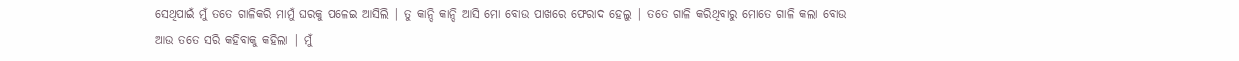ସେଥିପାଇଁ ମୁଁ ତତେ ଗାଳିକରି ମାମୁଁ ଘରକୁ ପଳେଇ ଆସିଲି | ତୁ କାନ୍ଦି କାନ୍ଦି ଆସି ମୋ ବୋଉ ପାଖରେ ଫେରାଦ ହେଲୁ | ତତେ ଗାଳି କରିଥିବାରୁ ମୋତେ ଗାଳି କଲା ବୋଉ ଆଉ ତତେ ସରି କହିବାକୁ କହିଲା | ମୁଁ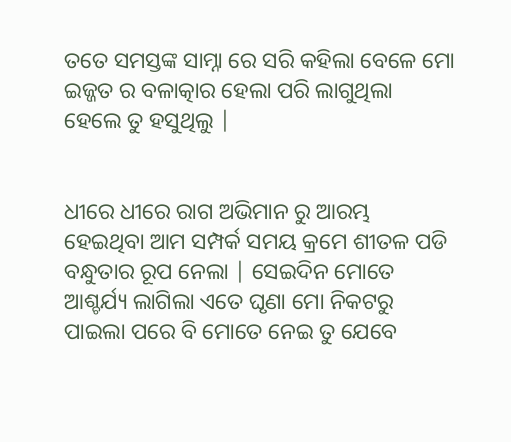ତତେ ସମସ୍ତଙ୍କ ସାମ୍ନା ରେ ସରି କହିଲା ବେଳେ ମୋ ଇଜ୍ଜତ ର ବଳାତ୍କାର ହେଲା ପରି ଲାଗୁଥିଲା ହେଲେ ତୁ ହସୁଥିଲୁ |


ଧୀରେ ଧୀରେ ରାଗ ଅଭିମାନ ରୁ ଆରମ୍ଭ ହେଇଥିବା ଆମ ସମ୍ପର୍କ ସମୟ କ୍ରମେ ଶୀତଳ ପଡି ବନ୍ଧୁତାର ରୂପ ନେଲା | ସେଇଦିନ ମୋତେ ଆଶ୍ଚର୍ଯ୍ୟ ଲାଗିଲା ଏତେ ଘୃଣା ମୋ ନିକଟରୁ ପାଇଲା ପରେ ବି ମୋତେ ନେଇ ତୁ ଯେବେ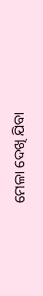ମେଳା ଦେଖି ଯିବା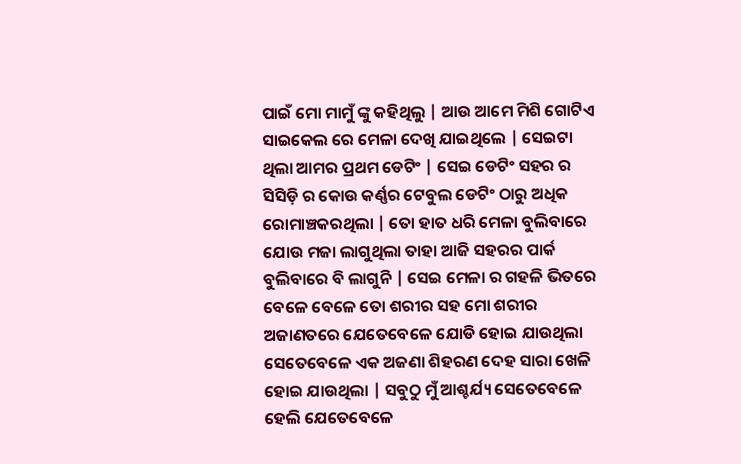ପାଇଁ ମୋ ମାମୁଁ ଙ୍କୁ କହିଥିଲୁ | ଆଉ ଆମେ ମିଶି ଗୋଟିଏ ସାଇକେଲ ରେ ମେଳା ଦେଖି ଯାଇଥିଲେ | ସେଇଟା ଥିଲା ଆମର ପ୍ରଥମ ଡେଟିଂ | ସେଇ ଡେଟିଂ ସହର ର ସିସିଡ଼ି ର କୋଉ କର୍ଣ୍ଣର ଟେବୁଲ ଡେଟିଂ ଠାରୁ ଅଧିକ ରୋମାଞ୍ଚକରଥିଲା | ତୋ ହାତ ଧରି ମେଳା ବୁଲିବାରେ ଯୋଉ ମଜା ଲାଗୁଥିଲା ତାହା ଆଜି ସହରର ପାର୍କ ବୁଲିବାରେ ବି ଲାଗୁନି | ସେଇ ମେଳା ର ଗହଳି ଭିତରେ ବେଳେ ବେଳେ ତୋ ଶରୀର ସହ ମୋ ଶରୀର ଅଜାଣତରେ ଯେତେବେଳେ ଯୋଡି ହୋଇ ଯାଉଥିଲା ସେତେବେଳେ ଏକ ଅଜଣା ଶିହରଣ ଦେହ ସାରା ଖେଳି ହୋଇ ଯାଉଥିଲା | ସବୁଠୁ ମୁଁ ଆଶ୍ଚର୍ଯ୍ୟ ସେତେବେଳେ ହେଲି ଯେତେବେଳେ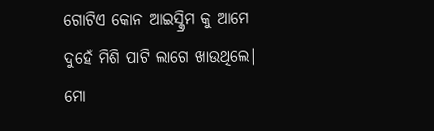ଗୋଟିଏ କୋନ ଆଇସ୍କ୍ରିମ କୁ ଆମେ ଦୁହେଁ ମିଶି ପାଟି ଲାଗେ ଖାଉଥିଲେ| ମୋ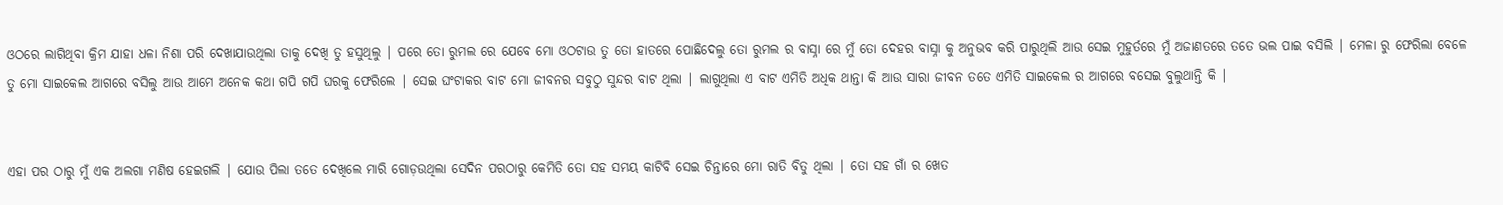ଓଠରେ ଲାଗିଥିବା କ୍ରିମ ଯାହା ଧଳା ନିଶା ପରି ଦେଖାଯାଉଥିଲା ତାକୁ ଦେଖି ତୁ ହସୁଥିଲୁ | ପରେ ତୋ ରୁମଲ ରେ ଯେବେ ମୋ ଓଠଟାଉ ତୁ ତୋ ହାତରେ ପୋଛିଦେଲୁ ତୋ ରୁମଲ ର ବାସ୍ନା ରେ ମୁଁ ତୋ ଦେହର ବାସ୍ନା କୁ ଅନୁଭବ କରି ପାରୁଥିଲି ଆଉ ସେଇ ମୁହୁର୍ତରେ ମୁଁ ଅଜାଣତରେ ତତେ ଭଲ ପାଇ ବସିଲି | ମେଳା ରୁ ଫେରିଲା ବେଳେ ତୁ ମୋ ସାଇକେଲ ଆଗରେ ବସିଲୁ ଆଉ ଆମେ ଅନେକ କଥା ଗପି ଗପି ଘରକୁ ଫେରିଲେ | ସେଇ ଘଂଟାକର ବାଟ ମୋ ଜୀବନର ସବୁଠୁ ସୁନ୍ଦର ବାଟ ଥିଲା | ଲାଗୁଥିଲା ଏ ବାଟ ଏମିତି ଅଧିକ ଥାନ୍ତା କି ଆଉ ସାରା ଜୀବନ ତତେ ଏମିତି ସାଇକେଲ ର ଆଗରେ ବସେଇ ବୁଲୁଥାନ୍ତି କି |


ଏହା ପର ଠାରୁ ମୁଁ ଏକ ଅଲଗା ମଣିଷ ହେଇଗଲି | ଯୋଉ ପିଲା ତତେ ଦେଖିଲେ ମାରି ଗୋଡ଼ଉଥିଲା ସେଦିନ ପରଠାରୁ କେମିତି ତୋ ସହ ସମୟ କାଟିବି ସେଇ ଚିନ୍ତାରେ ମୋ ରାତି ବିତୁ ଥିଲା | ତୋ ସହ ଗାଁ ର ଖେତ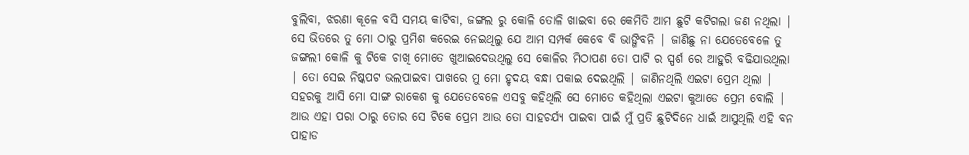ବୁଲିବା, ଝରଣା କୂଳେ ବସି ସମୟ କାଟିବା, ଜଙ୍ଗଲ ରୁ କୋଳି ତୋଳି ଖାଇବା ରେ କେମିତି ଆମ ଛୁଟି କଟିଗଲା ଜଣ ନଥିଲା | ସେ ଭିତରେ ତୁ ମୋ ଠାରୁ ପ୍ରମିଶ କରେଇ ନେଇଥିଲୁ ଯେ ଆମ ସମ୍ପର୍କ କେବେ ବି ଭାଙ୍ଗିବନି | ଜାଣିଛୁ ନା ଯେତେବେଳେ ତୁ ଜଙ୍ଗଲୀ କୋଳି କୁ ଟିକେ ଚାଖି ମୋତେ ଖୁଆଇଦେଉଥିଲୁ ସେ କୋଳିର ମିଠାପଣ ତୋ ପାଟି ର ସ୍ପର୍ଶ ରେ ଆହୁରି ବଢିଯାଉଥିଲା | ତୋ ସେଇ ନିଷ୍କପଟ ଭଲପାଇବା ପାଖରେ ମୁ ମୋ ହୃଦୟ ବନ୍ଧା ପକାଇ ଦେଇଥିଲି | ଜାଣିନଥିଲି ଏଇଟା ପ୍ରେମ ଥିଲା | ସହରକୁ ଆସି ମୋ ସାଙ୍ଗ ରାକେଶ କୁ ଯେତେବେଳେ ଏସବୁ କହିଥିଲି ସେ ମୋତେ କହିଥିଲା ଏଇଟା କୁଆଡେ ପ୍ରେମ ବୋଲି | ଆଉ ଏହା ପରା ଠାରୁ ତୋର ସେ ଟିକେ ପ୍ରେମ ଆଉ ତୋ ସାହଚର୍ଯ୍ୟ ପାଇବା ପାଇଁ ମୁଁ ପ୍ରତି ଛୁଟିଦିନେ ଧାଇଁ ଆସୁଥିଲି ଏହି ବନ ପାହାଡ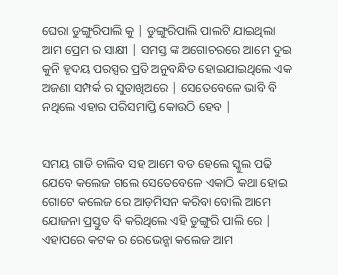ଘେରା ଡୁଙ୍ଗୁରିପାଲି କୁ | ଡୁଙ୍ଗୁରିପାଲି ପାଲଟି ଯାଇଥିଲା ଆମ ପ୍ରେମ ର ସାକ୍ଷୀ | ସମସ୍ତ ଙ୍କ ଅଗୋଚରରେ ଆମେ ଦୁଇ କୁନି ହୃଦୟ ପରସ୍ପର ପ୍ରତି ଅନୁବନ୍ଧିତ ହୋଇଯାଇଥିଲେ ଏକ ଅଜଣା ସମ୍ପର୍କ ର ସୁତାଖିଅରେ | ସେତେବେଳେ ଭାବି ବି ନଥିଲେ ଏହାର ପରିସମାପ୍ତି କୋଉଠି ହେବ |


ସମୟ ଗାଡି ଚାଲିବ ସହ ଆମେ ବଡ ହେଲେ ସ୍କୁଲ ପଢି ଯେବେ କଲେଜ ଗଲେ ସେତେବେଳେ ଏକାଠି କଥା ହୋଇ ଗୋଟେ କଲେଜ ରେ ଆଡ଼ମିସନ କରିବା ବୋଲି ଆମେ ଯୋଜନା ପ୍ରସ୍ତୁତ ବି କରିଥିଲେ ଏହି ଡୁଙ୍ଗୁରି ପାଲି ରେ | ଏହାପରେ କଟକ ର ରେଭେନ୍ଶା କଲେଜ ଆମ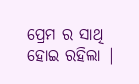ପ୍ରେମ ର ସାଥି ହୋଇ ରହିଲା |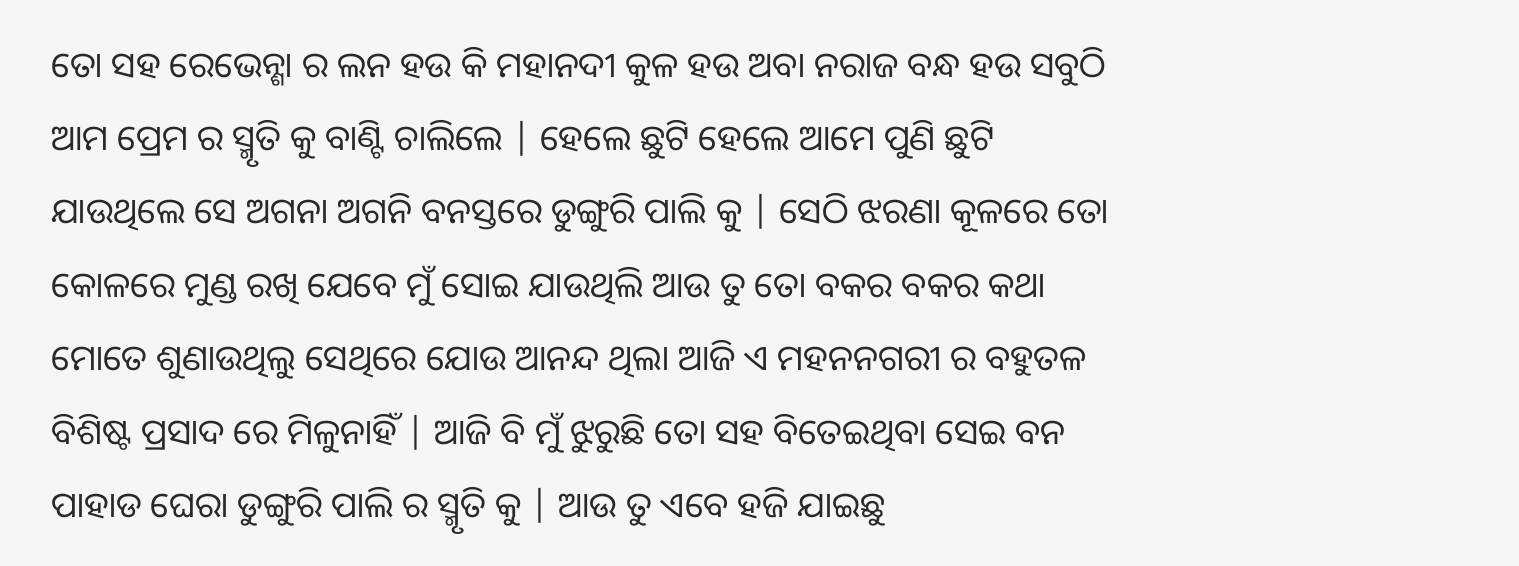ତୋ ସହ ରେଭେନ୍ଶା ର ଲନ ହଉ କି ମହାନଦୀ କୁଳ ହଉ ଅବା ନରାଜ ବନ୍ଧ ହଉ ସବୁଠି ଆମ ପ୍ରେମ ର ସ୍ମୃତି କୁ ବାଣ୍ଟି ଚାଲିଲେ | ହେଲେ ଛୁଟି ହେଲେ ଆମେ ପୁଣି ଛୁଟି ଯାଉଥିଲେ ସେ ଅଗନା ଅଗନି ବନସ୍ତରେ ଡୁଙ୍ଗୁରି ପାଲି କୁ | ସେଠି ଝରଣା କୂଳରେ ତୋ କୋଳରେ ମୁଣ୍ଡ ରଖି ଯେବେ ମୁଁ ସୋଇ ଯାଉଥିଲି ଆଉ ତୁ ତୋ ବକର ବକର କଥା ମୋତେ ଶୁଣାଉଥିଲୁ ସେଥିରେ ଯୋଉ ଆନନ୍ଦ ଥିଲା ଆଜି ଏ ମହନନଗରୀ ର ବହୁତଳ ବିଶିଷ୍ଟ ପ୍ରସାଦ ରେ ମିଳୁନାହିଁ | ଆଜି ବି ମୁଁ ଝୁରୁଛି ତୋ ସହ ବିତେଇଥିବା ସେଇ ବନ ପାହାଡ ଘେରା ଡୁଙ୍ଗୁରି ପାଲି ର ସ୍ମୃତି କୁ | ଆଉ ତୁ ଏବେ ହଜି ଯାଇଛୁ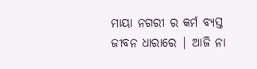ମାୟା ନଗରୀ ର କର୍ମ ବ୍ୟସ୍ତ ଜୀବନ ଧାରାରେ | ଆଜି ନା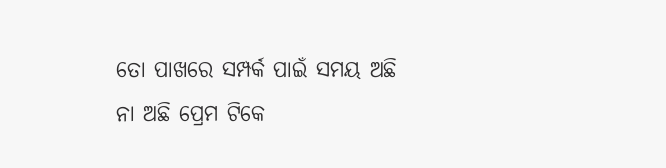ତୋ ପାଖରେ ସମ୍ପର୍କ ପାଇଁ ସମୟ ଅଛି ନା ଅଛି ପ୍ରେମ ଟିକେ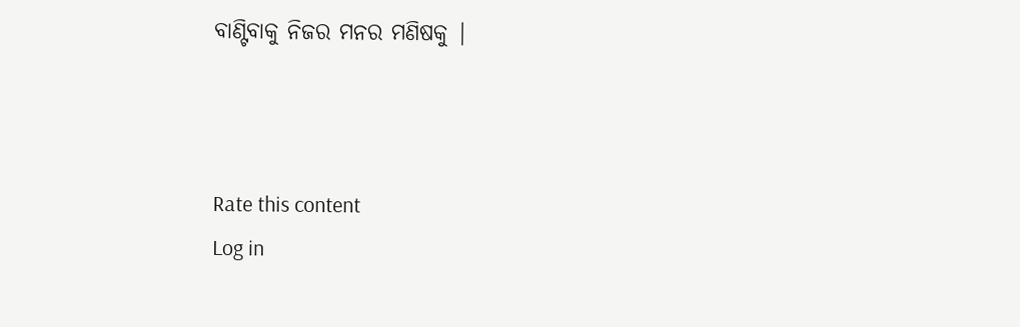ବାଣ୍ଟିବାକୁ ନିଜର ମନର ମଣିଷକୁ |



Rate this content
Log in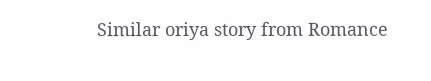Similar oriya story from Romance